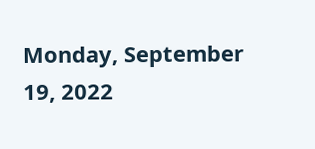Monday, September 19, 2022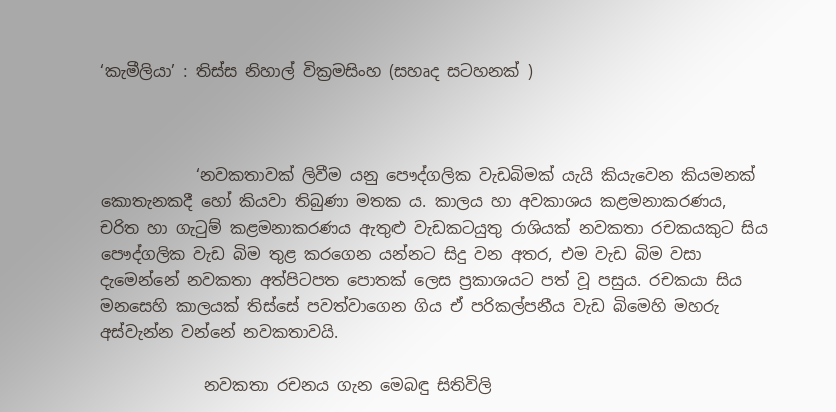‘කැමීලියා’ : තිස්ස නිහාල් වික්‍රමසිංහ (සහෘද සටහනක් )



            ‘නවකතාවක් ලිවීම යනු පෞද්ගලික වැඩබිමක් යැයි කියැවෙන කියමනක් කොතැනකදී හෝ කියවා තිබුණා මතක ය. කාලය හා අවකාශය කළමනාකරණය, චරිත හා ගැටුම් කළමනාකරණය ඇතුළු වැඩකටයුතු රාශියක් නවකතා රචකයකුට සිය පෞද්ගලික වැඩ බිම තුළ කරගෙන යන්නට සිදු වන අතර, එම වැඩ බිම වසා දැමෙන්නේ නවකතා අත්පිටපත පොතක් ලෙස ප්‍රකාශයට පත් වූ පසුය. රචකයා සිය මනසෙහි කාලයක් තිස්සේ පවත්වාගෙන ගිය ඒ පරිකල්පනීය වැඩ බිමෙහි මහරු අස්වැන්න වන්නේ නවකතාවයි.

             නවකතා රචනය ගැන මෙබඳු සිතිවිලි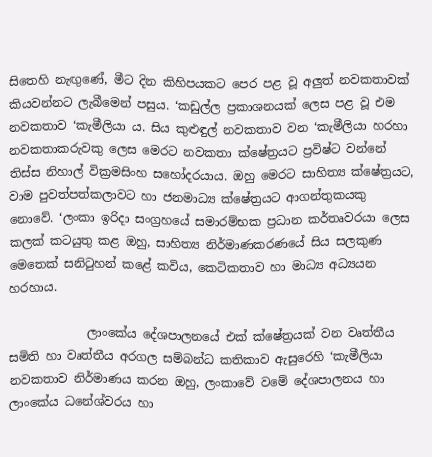සිතෙහි නැඟුණේ, මීට දින කිහිපයකට පෙර පළ වූ අලුත් නවකතාවක් කියවන්නට ලැබීමෙන් පසුය. ‘කඩුල්ල ප්‍රකාශනයක් ලෙස පළ වූ එම නවකතාව ‘කැමීලියා ය. සිය කුළුඳුල් නවකතාව වන ‘කැමීලියා හරහා නවකතාකරුවකු ලෙස මෙරට නවකතා ක්ෂේත්‍රයට ප්‍රවිෂ්ට වන්නේ තිස්ස නිහාල් වික්‍රමසිංහ සහෝදරයාය. ඔහු මෙරට සාහිත්‍ය ක්ෂේත්‍රයට, වාම පුවත්පත්කලාවට හා ජනමාධ්‍ය ක්ෂේත්‍රයට ආගන්තුකයකු නොවේ. ‘ලංකා ඉරිදා සංග්‍රහයේ සමාරම්භක ප්‍රධාන කර්තෘවරයා ලෙස කලක් කටයුතු කළ ඔහු, සාහිත්‍ය නිර්මාණකරණයේ සිය සලකුණ මෙතෙක් සනිටුහන් කළේ කවිය, කෙටිකතාව හා මාධ්‍ය අධ්‍යයන හරහාය.

             ලාංකේය දේශපාලනයේ එක් ක්ෂේත්‍රයක් වන වෘත්තීය සමිති හා වෘත්තීය අරගල සම්බන්ධ කතිකාව ඇසුරෙහි ‘කැමීලියා නවකතාව නිර්මාණය කරන ඔහු, ලංකාවේ වමේ දේශපාලනය හා ලාංකේය ධනේශ්වරය හා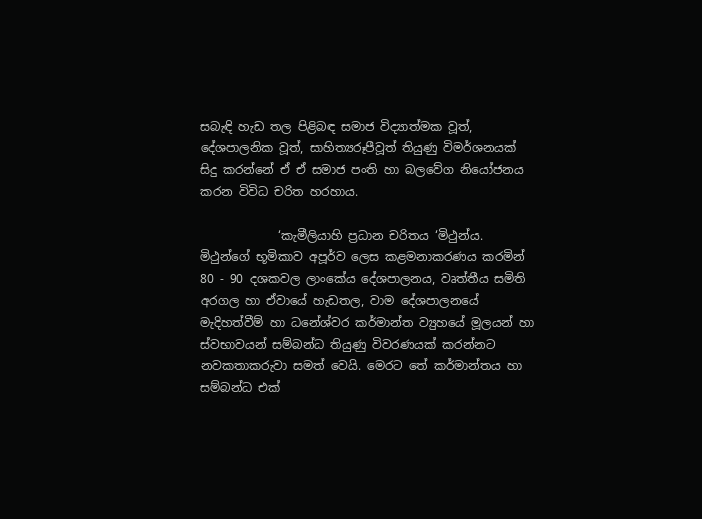සබැඳි හැඩ තල පිළිබඳ සමාජ විද්‍යාත්මක වූත්, දේශපාලනික වූත්, සාහිත්‍යරූපීවූත් තියුණු විමර්ශනයක් සිදු කරන්නේ ඒ ඒ සමාජ පංති හා බලවේග නියෝජනය කරන විවිධ චරිත හරහාය.

             ‘කැමීලියාහි ප්‍රධාන චරිතය ‘මිථුන්ය. මිථුන්ගේ භූමිකාව අපූර්ව ලෙස කළමනාකරණය කරමින් 80 - 90 දශකවල ලාංකේය දේශපාලනය, වෘත්තීය සමිති අරගල හා ඒවායේ හැඩතල, වාම දේශපාලනයේ මැදිහත්වීම් හා ධනේශ්වර කර්මාන්ත ව්‍යුහයේ මූලයන් හා ස්වභාවයන් සම්බන්ධ තියුණු විවරණයක් කරන්නට නවකතාකරුවා සමත් වෙයි. මෙරට තේ කර්මාන්තය හා සම්බන්ධ එක්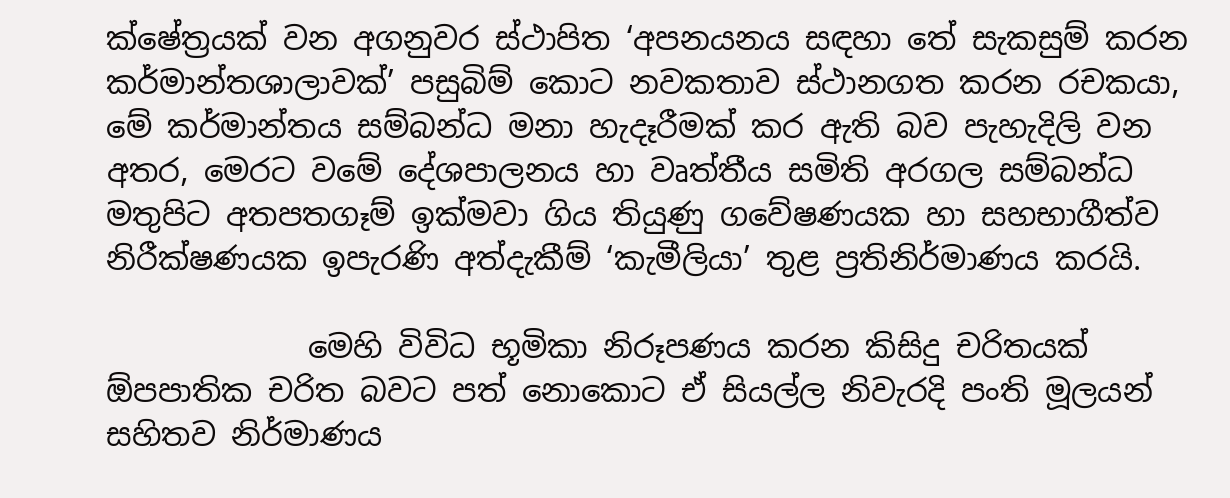ක්ෂේත්‍රයක් වන අගනුවර ස්ථාපිත ‘අපනයනය සඳහා තේ සැකසුම් කරන කර්මාන්තශාලාවක්’ පසුබිම් කොට නවකතාව ස්ථානගත කරන රචකයා, මේ කර්මාන්තය සම්බන්ධ මනා හැදෑරීමක් කර ඇති බව පැහැදිලි වන අතර, මෙරට වමේ දේශපාලනය හා වෘත්තීය සමිති අරගල සම්බන්ධ මතුපිට අතපතගෑම් ඉක්මවා ගිය තියුණු ගවේෂණයක හා සහභාගීත්ව නිරීක්ෂණයක ඉපැරණි අත්දැකීම් ‘කැමීලියා’ තුළ ප්‍රතිනිර්මාණය කරයි.

             මෙහි විවිධ භූමිකා නිරූපණය කරන කිසිදු චරිතයක් ඕපපාතික චරිත බවට පත් නොකොට ඒ සියල්ල නිවැරදි පංති මූලයන් සහිතව නිර්මාණය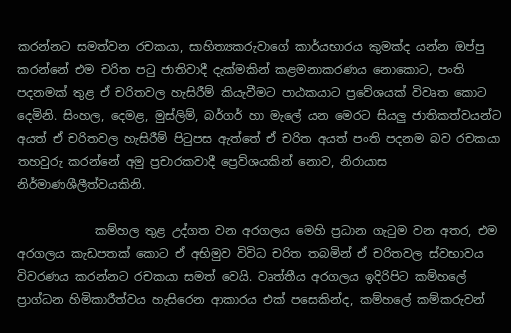කරන්නට සමත්වන රචකයා, සාහිත්‍යකරුවාගේ කාර්යභාරය කුමක්ද යන්න ඔප්පු කරන්නේ එම චරිත පටු ජාතිවාදී දැක්මකින් කළමනාකරණය නොකොට, පංති පදනමක් තුළ ඒ චරිතවල හැසිරීම් කියැවීමට පාඨකයාට ප්‍රවේශයක් විවෘත කොට දෙමිනි. සිංහල, දෙමළ, මුස්ලිම්, බර්ගර් හා මැලේ යන මෙරට සියලු ජාතිකත්වයන්ට අයත් ඒ චරිතවල හැසිරීම් පිටුපස ඇත්තේ ඒ චරිත අයත් පංති පදනම බව රචකයා තහවුරු කරන්නේ අමු ප්‍රචාරකවාදී ප්‍රෙව්ශයකින් නොව, නිරායාස නිර්මාණශීලීත්වයකිනි.

             කම්හල තුළ උද්ගත වන අරගලය මෙහි ප්‍රධාන ගැටුම වන අතර, එම අරගලය කැඩපතක් කොට ඒ අභිමුව විවිධ චරිත තබමින් ඒ චරිතවල ස්වභාවය විවරණය කරන්නට රචකයා සමත් වෙයි. වෘත්තීය අරගලය ඉදිරිපිට කම්හලේ ප්‍රාග්ධන හිමිකාරීත්වය හැසිරෙන ආකාරය එක් පසෙකින්ද, කම්හලේ කම්කරුවන්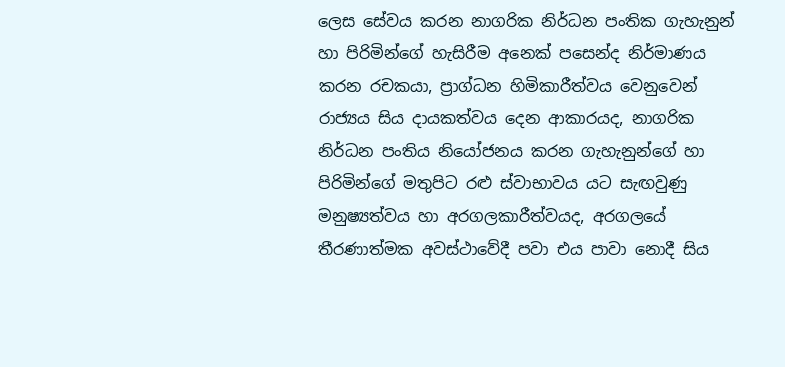ලෙස සේවය කරන නාගරික නිර්ධන පංතික ගැහැනුන් හා පිරිමින්ගේ හැසිරීම අනෙක් පසෙන්ද නිර්මාණය කරන රචකයා, ප්‍රාග්ධන හිමිකාරීත්වය වෙනුවෙන් රාජ්‍යය සිය දායකත්වය දෙන ආකාරයද, නාගරික නිර්ධන පංතිය නියෝජනය කරන ගැහැනුන්ගේ හා පිරිමින්ගේ මතුපිට රළු ස්වාභාවය යට සැඟවුණු මනුෂ්‍යත්වය හා අරගලකාරීත්වයද, අරගලයේ තීරණාත්මක අවස්ථාවේදී පවා එය පාවා නොදී සිය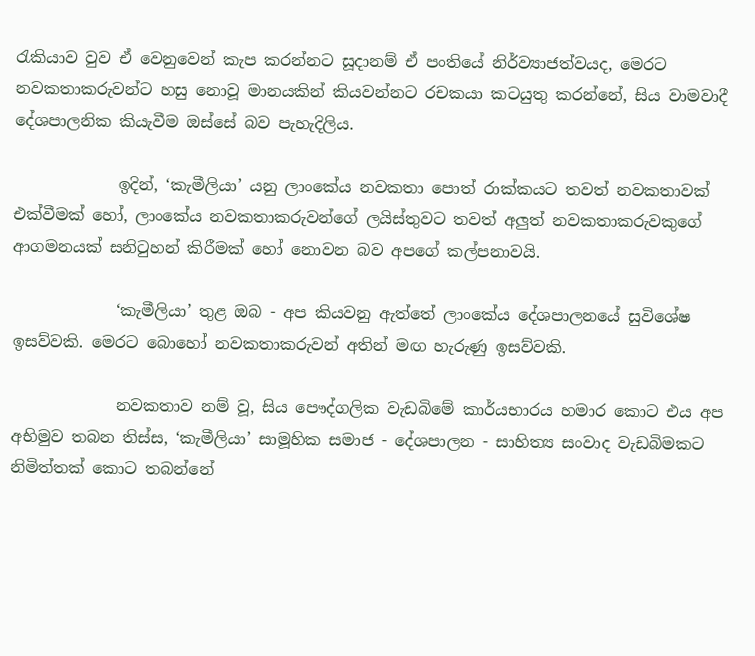රැකියාව වුව ඒ වෙනුවෙන් කැප කරන්නට සූදානම් ඒ පංතියේ නිර්ව්‍යාජත්වයද, මෙරට නවකතාකරුවන්ට හසු නොවූ මානයකින් කියවන්නට රචකයා කටයුතු කරන්නේ, සිය වාමවාදී දේශපාලනික කියැවීම ඔස්සේ බව පැහැදිලිය.

             ඉදින්, ‘කැමීලියා’ යනු ලාංකේය නවකතා පොත් රාක්කයට තවත් නවකතාවක් එක්වීමක් හෝ, ලාංකේය නවකතාකරුවන්ගේ ලයිස්තුවට තවත් අලුත් නවකතාකරුවකුගේ ආගමනයක් සනිටුහන් කිරීමක් හෝ නොවන බව අපගේ කල්පනාවයි.

             ‘කැමීලියා’ තුළ ඔබ - අප කියවනු ඇත්තේ ලාංකේය දේශපාලනයේ සුවිශේෂ ඉසව්වකි. මෙරට බොහෝ නවකතාකරුවන් අතින් මඟ හැරුණු ඉසව්වකි.

             නවකතාව නම් වූ, සිය පෞද්ගලික වැඩබිමේ කාර්යභාරය හමාර කොට එය අප අභිමුව තබන තිස්ස, ‘කැමීලියා’ සාමූහික සමාජ - දේශපාලන - සාහිත්‍ය සංවාද වැඩබිමකට නිමිත්තක් කොට තබන්නේ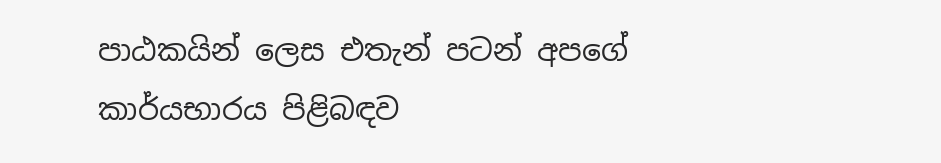පාඨකයින් ලෙස එතැන් පටන් අපගේ කාර්යභාරය පිළිබඳව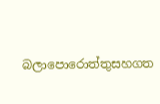බලාපොරොත්තුසහගත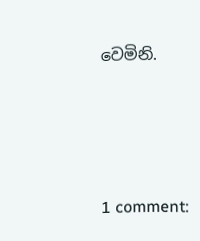වෙමිනි.





1 comment: